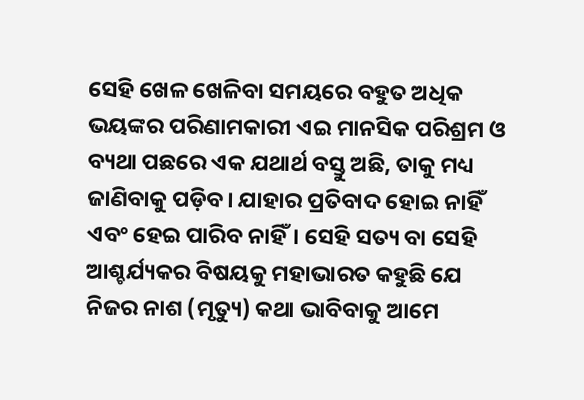ସେହି ଖେଳ ଖେଳିବା ସମୟରେ ବହୁତ ଅଧିକ ଭୟଙ୍କର ପରିଣାମକାରୀ ଏଇ ମାନସିକ ପରିଶ୍ରମ ଓ ବ୍ୟଥା ପଛରେ ଏକ ଯଥାର୍ଥ ବସ୍ତୁ ଅଛି, ତାକୁ ମଧ୍ୟ ଜାଣିବାକୁ ପଡ଼ିବ। ଯାହାର ପ୍ରତିବାଦ ହୋଇ ନାହିଁ ଏବଂ ହେଇ ପାରିବ ନାହିଁ। ସେହି ସତ୍ୟ ବା ସେହି ଆଶ୍ଚର୍ଯ୍ୟକର ବିଷୟକୁ ମହାଭାରତ କହୁଛି ଯେ ନିଜର ନାଶ (ମୃତ୍ୟୁ) କଥା ଭାବିବାକୁ ଆମେ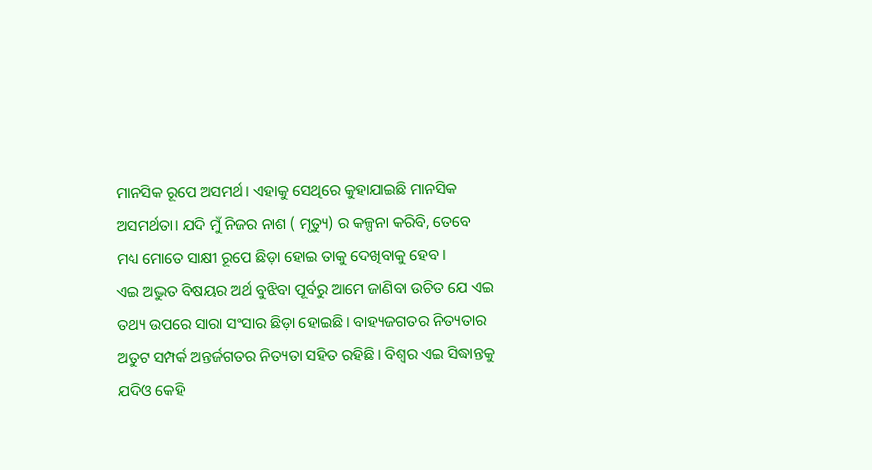ମାନସିକ ରୂପେ ଅସମର୍ଥ। ଏହାକୁ ସେଥିରେ କୁହାଯାଇଛି ମାନସିକ ଅସମର୍ଥତା। ଯଦି ମୁଁ ନିଜର ନାଶ ( ମୃତ୍ୟୁ) ର କଳ୍ପନା କରିବି, ତେବେ ମଧ୍ୟ ମୋତେ ସାକ୍ଷୀ ରୂପେ ଛିଡ଼ା ହୋଇ ତାକୁ ଦେଖିବାକୁ ହେବ।
ଏଇ ଅଦ୍ଭୁତ ବିଷୟର ଅର୍ଥ ବୁଝିବା ପୂର୍ବରୁ ଆମେ ଜାଣିବା ଉଚିତ ଯେ ଏଇ ତଥ୍ୟ ଉପରେ ସାରା ସଂସାର ଛିଡ଼ା ହୋଇଛି। ବାହ୍ୟଜଗତର ନିତ୍ୟତାର ଅତୁଟ ସମ୍ପର୍କ ଅନ୍ତର୍ଜଗତର ନିତ୍ୟତା ସହିତ ରହିଛି। ବିଶ୍ୱର ଏଇ ସିଦ୍ଧାନ୍ତକୁ ଯଦିଓ କେହି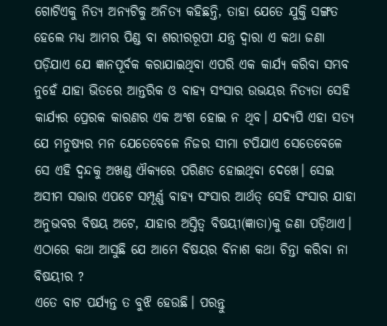ଗୋଟିଏକୁ ନିତ୍ୟ ଅନ୍ୟଟିକୁ ଅନିତ୍ୟ କହିଛନ୍ତି, ତାହା ଯେତେ ଯୁକ୍ତି ସଙ୍ଗତ ହେଲେ ମଧ୍ୟ ଆମର ପିଣ୍ଡ ବା ଶରୀରରୂପୀ ଯନ୍ତ୍ର ଦ୍ୱାରା ଏ କଥା ଜଣା ପଡ଼ିଯାଏ ଯେ ଜ୍ଞାନପୂର୍ବକ କରାଯାଇଥିବା ଏପରି ଏକ କାର୍ଯ୍ୟ କରିବା ସମ୍ଭବ ନୁହେଁ ଯାହା ଭିତରେ ଆନ୍ତରିକ ଓ ବାହ୍ୟ ସଂସାର ଉଭୟର ନିତ୍ୟତା ସେହି କାର୍ଯ୍ୟର ପ୍ରେରକ କାରଣର ଏକ ଅଂଶ ହୋଇ ନ ଥିବ। ଯଦ୍ୟପି ଏହା ସତ୍ୟ ଯେ ମନୁଷ୍ୟର ମନ ଯେତେବେଳେ ନିଜର ସୀମା ଟପିଯାଏ ସେତେବେଳେ ସେ ଏହି ଦ୍ବନ୍ଦକୁ ଅଖଣ୍ଡ ଐକ୍ୟରେ ପରିଣତ ହୋଇଥିବା ଦେଖେ। ସେଇ ଅସୀମ ସତ୍ତାର ଏପଟେ ସମ୍ପୂର୍ଣ୍ଣ ବାହ୍ୟ ସଂସାର ଆର୍ଥତ୍ ସେହି ସଂସାର ଯାହା ଅନୁଭବର ବିଷୟ ଅଟେ, ଯାହାର ଅସ୍ତିତ୍ବ ବିଷୟୀ(ଜ୍ଞାତା)କୁ ଜଣା ପଡ଼ିଥାଏ। ଏଠାରେ କଥା ଆସୁଛି ଯେ ଆମେ ବିଷୟର ବିନାଶ କଥା ଚିନ୍ତା କରିବା ନା ବିଷୟୀର ?
ଏତେ ବାଟ ପର୍ଯ୍ୟନ୍ତ ତ ବୁଝି ହେଉଛି। ପରନ୍ତୁ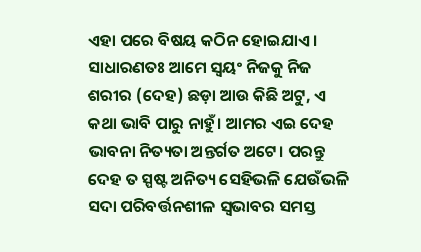ଏହା ପରେ ବିଷୟ କଠିନ ହୋଇଯାଏ। ସାଧାରଣତଃ ଆମେ ସ୍ୱୟଂ ନିଜକୁ ନିଜ ଶରୀର (ଦେହ) ଛଡ଼ା ଆଉ କିଛି ଅଟୁ, ଏ କଥା ଭାବି ପାରୁ ନାହୁଁ। ଆମର ଏଇ ଦେହ ଭାବନା ନିତ୍ୟତା ଅନ୍ତର୍ଗତ ଅଟେ। ପରନ୍ତୁ ଦେହ ତ ସ୍ପଷ୍ଟ ଅନିତ୍ୟ ସେହିଭଳି ଯେଉଁଭଳି ସଦା ପରିବର୍ତ୍ତନଶୀଳ ସ୍ୱଭାବର ସମସ୍ତ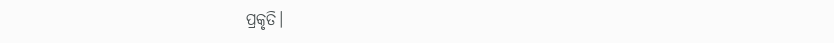ପ୍ରକୃତି।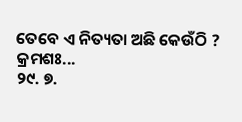ତେବେ ଏ ନିତ୍ୟତା ଅଛି କେଉଁଠି ?
କ୍ରମଶଃ...
୨୯. ୭.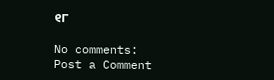୧୮

No comments:
Post a Comment